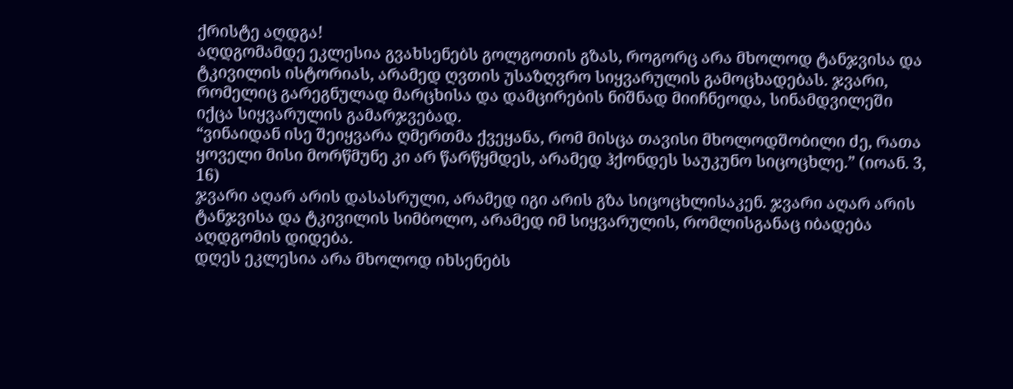ქრისტე აღდგა!
აღდგომამდე ეკლესია გვახსენებს გოლგოთის გზას, როგორც არა მხოლოდ ტანჯვისა და ტკივილის ისტორიას, არამედ ღვთის უსაზღვრო სიყვარულის გამოცხადებას. ჯვარი, რომელიც გარეგნულად მარცხისა და დამცირების ნიშნად მიიჩნეოდა, სინამდვილეში იქცა სიყვარულის გამარჯვებად.
“ვინაიდან ისე შეიყვარა ღმერთმა ქვეყანა, რომ მისცა თავისი მხოლოდშობილი ძე, რათა ყოველი მისი მორწმუნე კი არ წარწყმდეს, არამედ ჰქონდეს საუკუნო სიცოცხლე.” (იოან. 3, 16)
ჯვარი აღარ არის დასასრული, არამედ იგი არის გზა სიცოცხლისაკენ. ჯვარი აღარ არის ტანჯვისა და ტკივილის სიმბოლო, არამედ იმ სიყვარულის, რომლისგანაც იბადება აღდგომის დიდება.
დღეს ეკლესია არა მხოლოდ იხსენებს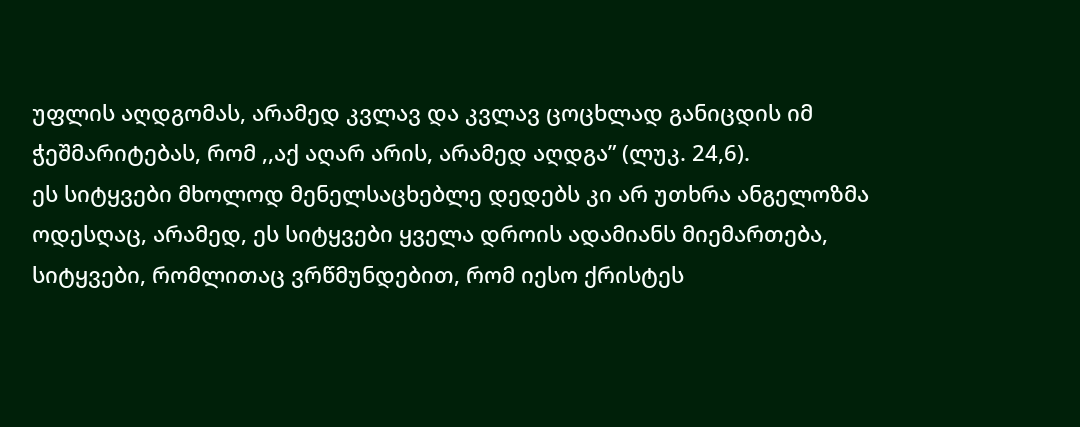უფლის აღდგომას, არამედ კვლავ და კვლავ ცოცხლად განიცდის იმ ჭეშმარიტებას, რომ ,,აქ აღარ არის, არამედ აღდგა” (ლუკ. 24,6).
ეს სიტყვები მხოლოდ მენელსაცხებლე დედებს კი არ უთხრა ანგელოზმა ოდესღაც, არამედ, ეს სიტყვები ყველა დროის ადამიანს მიემართება, სიტყვები, რომლითაც ვრწმუნდებით, რომ იესო ქრისტეს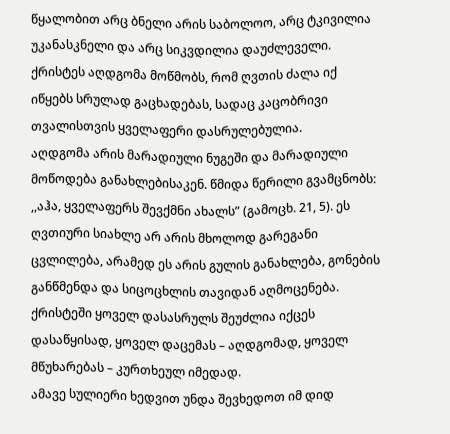წყალობით არც ბნელი არის საბოლოო, არც ტკივილია უკანასკნელი და არც სიკვდილია დაუძლეველი. ქრისტეს აღდგომა მოწმობს, რომ ღვთის ძალა იქ იწყებს სრულად გაცხადებას, სადაც კაცობრივი თვალისთვის ყველაფერი დასრულებულია.
აღდგომა არის მარადიული ნუგეში და მარადიული მოწოდება განახლებისაკენ. წმიდა წერილი გვამცნობს: ,,აჰა, ყველაფერს შევქმნი ახალს” (გამოცხ. 21, 5). ეს ღვთიური სიახლე არ არის მხოლოდ გარეგანი ცვლილება, არამედ ეს არის გულის განახლება, გონების განწმენდა და სიცოცხლის თავიდან აღმოცენება. ქრისტეში ყოველ დასასრულს შეუძლია იქცეს დასაწყისად, ყოველ დაცემას – აღდგომად, ყოველ მწუხარებას – კურთხეულ იმედად.
ამავე სულიერი ხედვით უნდა შევხედოთ იმ დიდ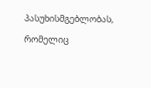პასუხისმგებლობას, რომელიც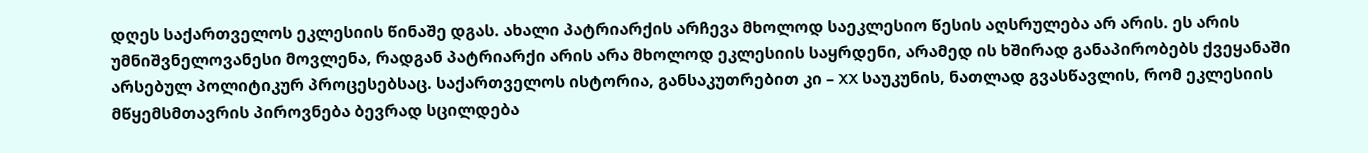დღეს საქართველოს ეკლესიის წინაშე დგას. ახალი პატრიარქის არჩევა მხოლოდ საეკლესიო წესის აღსრულება არ არის. ეს არის უმნიშვნელოვანესი მოვლენა, რადგან პატრიარქი არის არა მხოლოდ ეკლესიის საყრდენი, არამედ ის ხშირად განაპირობებს ქვეყანაში არსებულ პოლიტიკურ პროცესებსაც. საქართველოს ისტორია, განსაკუთრებით კი – XX საუკუნის, ნათლად გვასწავლის, რომ ეკლესიის მწყემსმთავრის პიროვნება ბევრად სცილდება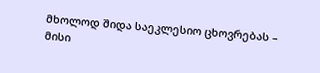მხოლოდ შიდა საეკლესიო ცხოვრებას – მისი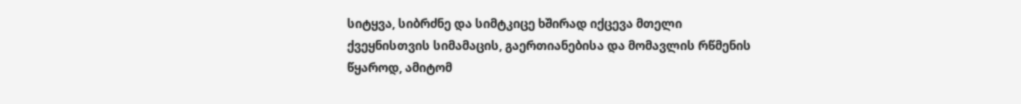სიტყვა, სიბრძნე და სიმტკიცე ხშირად იქცევა მთელი ქვეყნისთვის სიმამაცის, გაერთიანებისა და მომავლის რწმენის წყაროდ, ამიტომ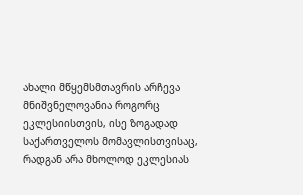ახალი მწყემსმთავრის არჩევა მნიშვნელოვანია როგორც ეკლესიისთვის, ისე ზოგადად საქართველოს მომავლისთვისაც, რადგან არა მხოლოდ ეკლესიას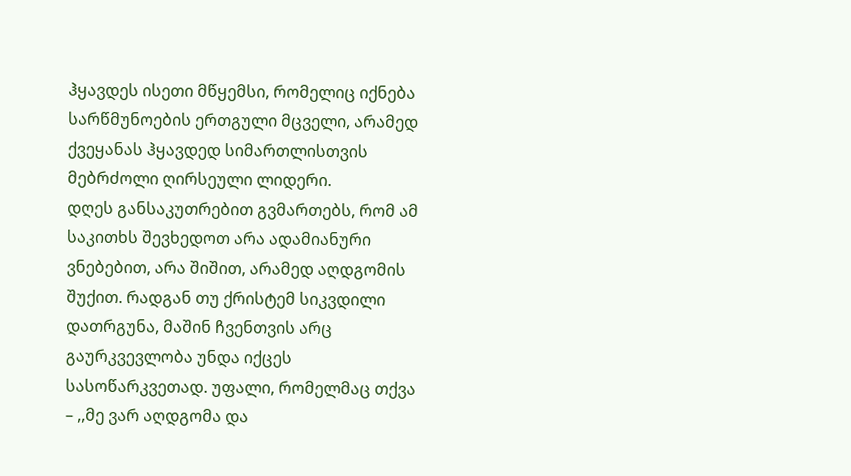ჰყავდეს ისეთი მწყემსი, რომელიც იქნება სარწმუნოების ერთგული მცველი, არამედ ქვეყანას ჰყავდედ სიმართლისთვის მებრძოლი ღირსეული ლიდერი.
დღეს განსაკუთრებით გვმართებს, რომ ამ საკითხს შევხედოთ არა ადამიანური ვნებებით, არა შიშით, არამედ აღდგომის შუქით. რადგან თუ ქრისტემ სიკვდილი დათრგუნა, მაშინ ჩვენთვის არც გაურკვევლობა უნდა იქცეს სასოწარკვეთად. უფალი, რომელმაც თქვა – ,,მე ვარ აღდგომა და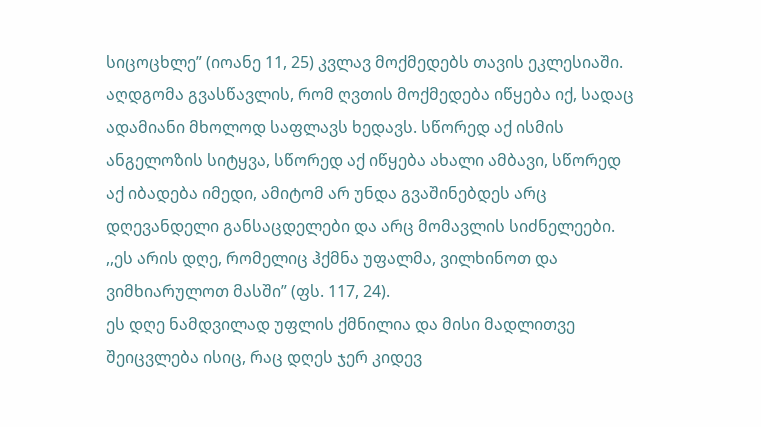სიცოცხლე” (იოანე 11, 25) კვლავ მოქმედებს თავის ეკლესიაში.
აღდგომა გვასწავლის, რომ ღვთის მოქმედება იწყება იქ, სადაც ადამიანი მხოლოდ საფლავს ხედავს. სწორედ აქ ისმის ანგელოზის სიტყვა, სწორედ აქ იწყება ახალი ამბავი, სწორედ აქ იბადება იმედი, ამიტომ არ უნდა გვაშინებდეს არც დღევანდელი განსაცდელები და არც მომავლის სიძნელეები.
,,ეს არის დღე, რომელიც ჰქმნა უფალმა, ვილხინოთ და ვიმხიარულოთ მასში” (ფს. 117, 24).
ეს დღე ნამდვილად უფლის ქმნილია და მისი მადლითვე შეიცვლება ისიც, რაც დღეს ჯერ კიდევ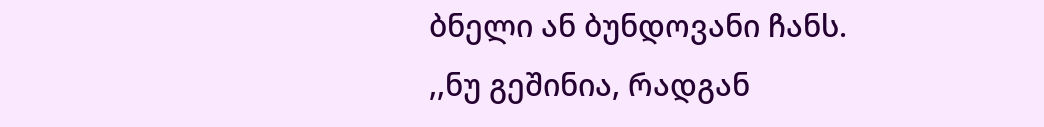ბნელი ან ბუნდოვანი ჩანს.
,,ნუ გეშინია, რადგან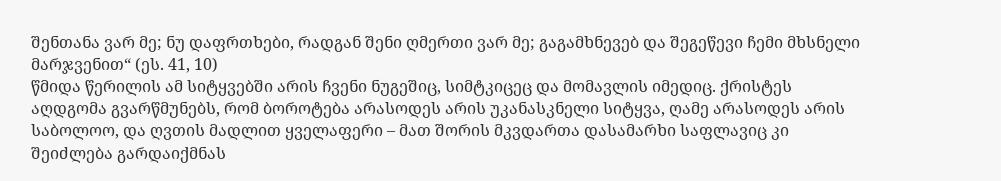შენთანა ვარ მე; ნუ დაფრთხები, რადგან შენი ღმერთი ვარ მე; გაგამხნევებ და შეგეწევი ჩემი მხსნელი მარჯვენით“ (ეს. 41, 10)
წმიდა წერილის ამ სიტყვებში არის ჩვენი ნუგეშიც, სიმტკიცეც და მომავლის იმედიც. ქრისტეს აღდგომა გვარწმუნებს, რომ ბოროტება არასოდეს არის უკანასკნელი სიტყვა, ღამე არასოდეს არის საბოლოო, და ღვთის მადლით ყველაფერი – მათ შორის მკვდართა დასამარხი საფლავიც კი შეიძლება გარდაიქმნას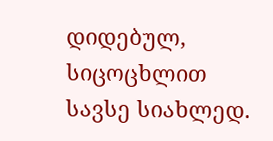დიდებულ, სიცოცხლით სავსე სიახლედ.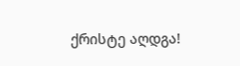ქრისტე აღდგა!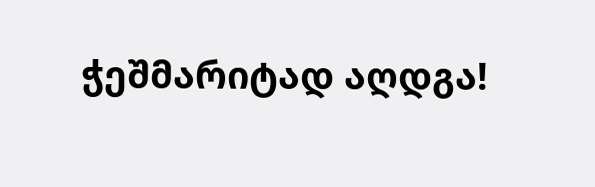ჭეშმარიტად აღდგა!